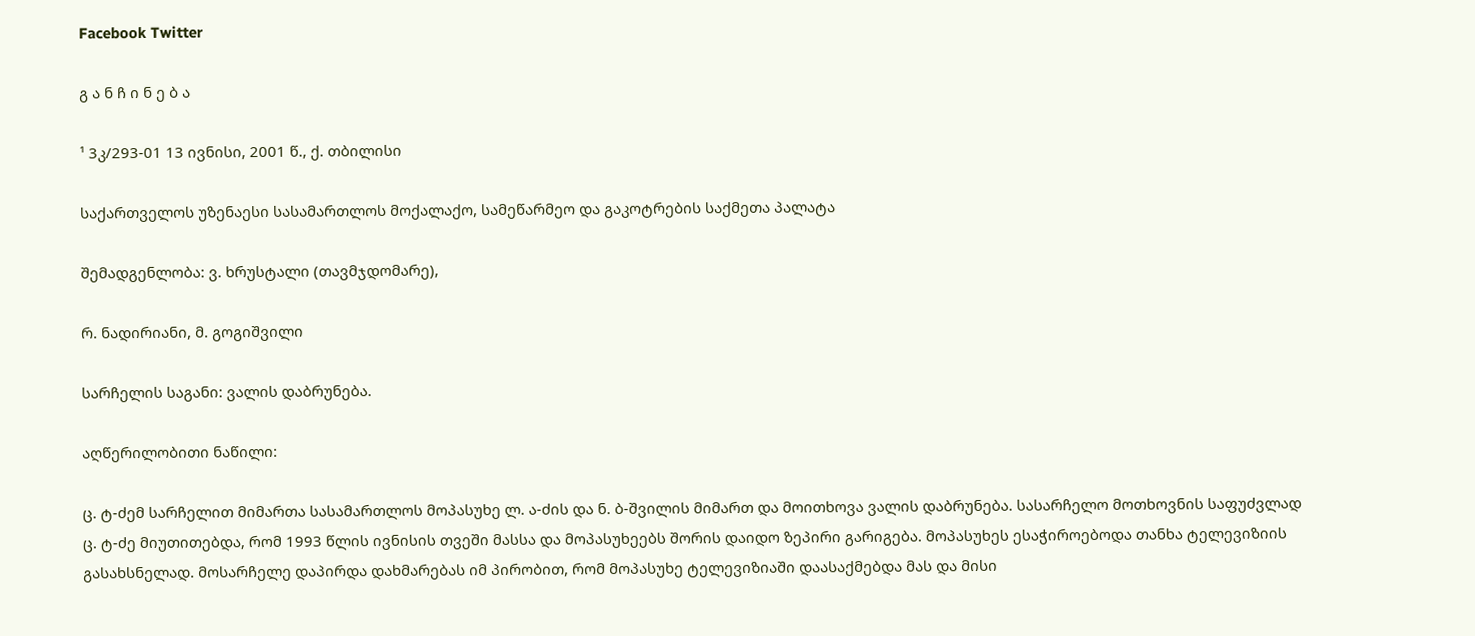Facebook Twitter

გ ა ნ ჩ ი ნ ე ბ ა

¹ 3კ/293-01 13 ივნისი, 2001 წ., ქ. თბილისი

საქართველოს უზენაესი სასამართლოს მოქალაქო, სამეწარმეო და გაკოტრების საქმეთა პალატა

შემადგენლობა: ვ. ხრუსტალი (თავმჯდომარე),

რ. ნადირიანი, მ. გოგიშვილი

სარჩელის საგანი: ვალის დაბრუნება.

აღწერილობითი ნაწილი:

ც. ტ-ძემ სარჩელით მიმართა სასამართლოს მოპასუხე ლ. ა-ძის და ნ. ბ-შვილის მიმართ და მოითხოვა ვალის დაბრუნება. სასარჩელო მოთხოვნის საფუძვლად ც. ტ-ძე მიუთითებდა, რომ 1993 წლის ივნისის თვეში მასსა და მოპასუხეებს შორის დაიდო ზეპირი გარიგება. მოპასუხეს ესაჭიროებოდა თანხა ტელევიზიის გასახსნელად. მოსარჩელე დაპირდა დახმარებას იმ პირობით, რომ მოპასუხე ტელევიზიაში დაასაქმებდა მას და მისი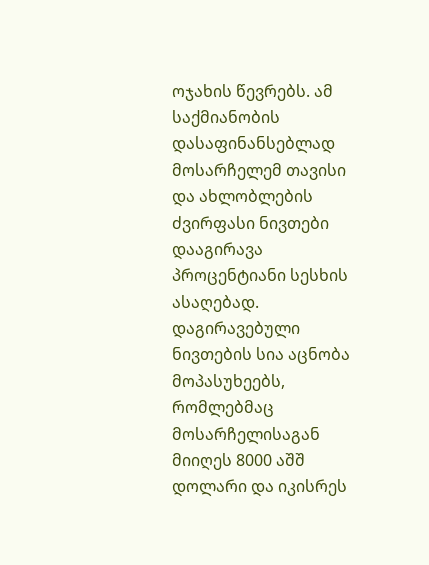ოჯახის წევრებს. ამ საქმიანობის დასაფინანსებლად მოსარჩელემ თავისი და ახლობლების ძვირფასი ნივთები დააგირავა პროცენტიანი სესხის ასაღებად. დაგირავებული ნივთების სია აცნობა მოპასუხეებს, რომლებმაც მოსარჩელისაგან მიიღეს 8000 აშშ დოლარი და იკისრეს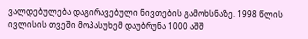ვალდებულება დაგირავებული ნივთების გამოხსნაზე. 1998 წლის ივლისის თვეში მოპასუხემ დაუბრუნა 1000 აშშ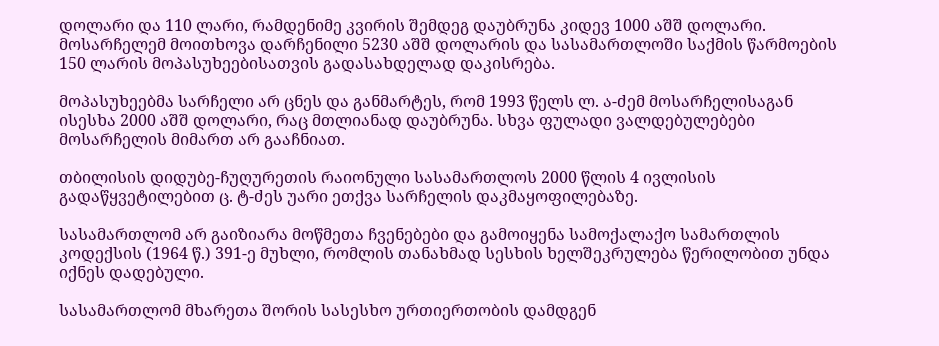დოლარი და 110 ლარი, რამდენიმე კვირის შემდეგ დაუბრუნა კიდევ 1000 აშშ დოლარი. მოსარჩელემ მოითხოვა დარჩენილი 5230 აშშ დოლარის და სასამართლოში საქმის წარმოების 150 ლარის მოპასუხეებისათვის გადასახდელად დაკისრება.

მოპასუხეებმა სარჩელი არ ცნეს და განმარტეს, რომ 1993 წელს ლ. ა-ძემ მოსარჩელისაგან ისესხა 2000 აშშ დოლარი, რაც მთლიანად დაუბრუნა. სხვა ფულადი ვალდებულებები მოსარჩელის მიმართ არ გააჩნიათ.

თბილისის დიდუბე-ჩუღურეთის რაიონული სასამართლოს 2000 წლის 4 ივლისის გადაწყვეტილებით ც. ტ-ძეს უარი ეთქვა სარჩელის დაკმაყოფილებაზე.

სასამართლომ არ გაიზიარა მოწმეთა ჩვენებები და გამოიყენა სამოქალაქო სამართლის კოდექსის (1964 წ.) 391-ე მუხლი, რომლის თანახმად სესხის ხელშეკრულება წერილობით უნდა იქნეს დადებული.

სასამართლომ მხარეთა შორის სასესხო ურთიერთობის დამდგენ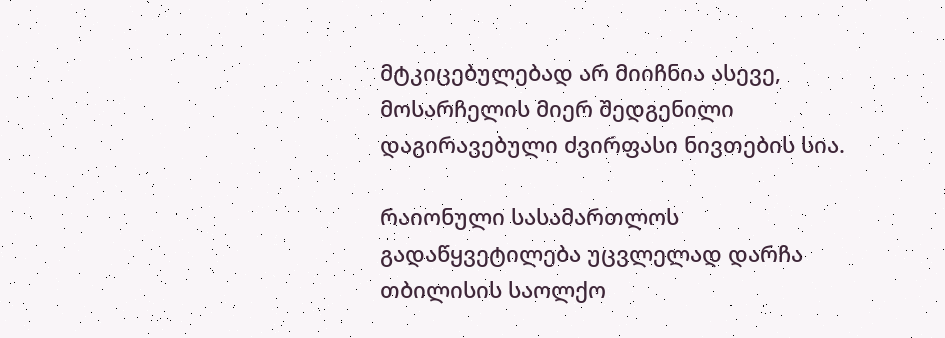მტკიცებულებად არ მიიჩნია ასევე, მოსარჩელის მიერ შედგენილი დაგირავებული ძვირფასი ნივთების სია.

რაიონული სასამართლოს გადაწყვეტილება უცვლელად დარჩა თბილისის საოლქო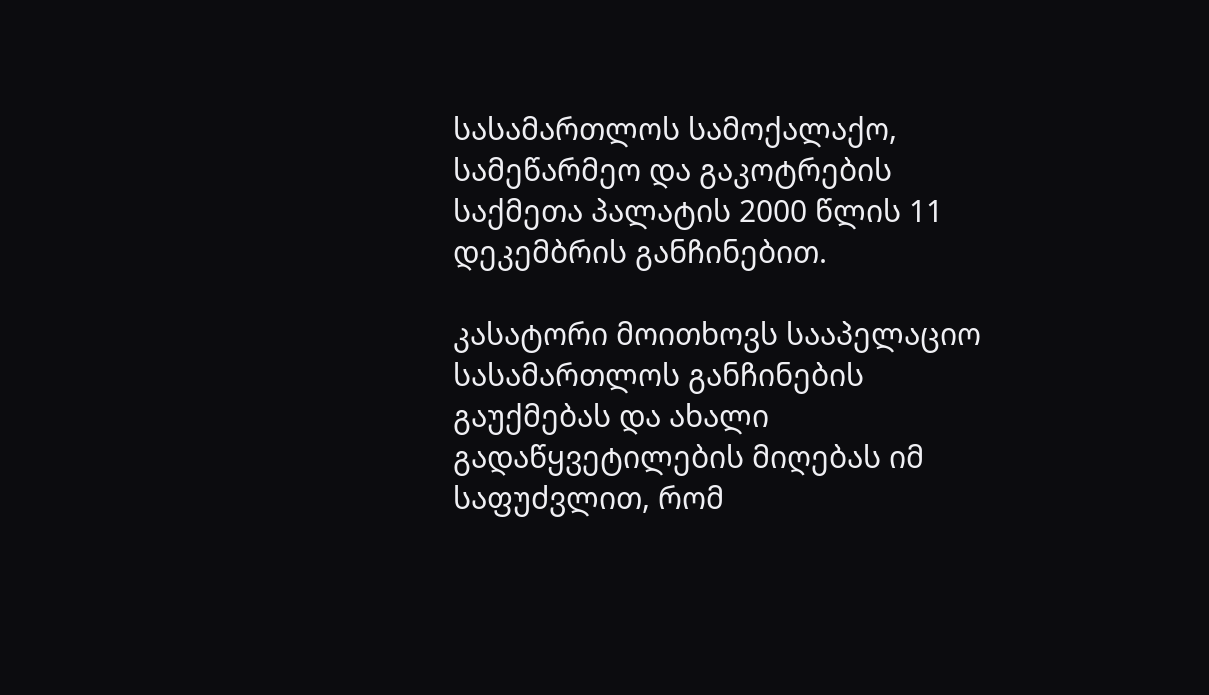სასამართლოს სამოქალაქო, სამეწარმეო და გაკოტრების საქმეთა პალატის 2000 წლის 11 დეკემბრის განჩინებით.

კასატორი მოითხოვს სააპელაციო სასამართლოს განჩინების გაუქმებას და ახალი გადაწყვეტილების მიღებას იმ საფუძვლით, რომ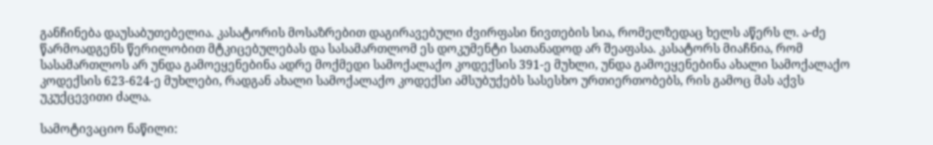განჩინება დაუსაბუთებელია. კასატორის მოსაზრებით დაგირავებული ძვირფასი ნივთების სია, რომელზედაც ხელს აწერს ლ. ა-ძე წარმოადგენს წერილობით მტკიცებულებას და სასამართლომ ეს დოკუმენტი სათანადოდ არ შეაფასა. კასატორს მიაჩნია, რომ სასამართლოს არ უნდა გამოეყენებინა ადრე მოქმედი სამოქალაქო კოდექსის 391-ე მუხლი, უნდა გამოეყენებინა ახალი სამოქალაქო კოდექსის 623-624-ე მუხლები, რადგან ახალი სამოქალაქო კოდექსი ამსუბუქებს სასესხო ურთიერთობებს, რის გამოც მას აქვს უკუქცევითი ძალა.

სამოტივაციო ნაწილი: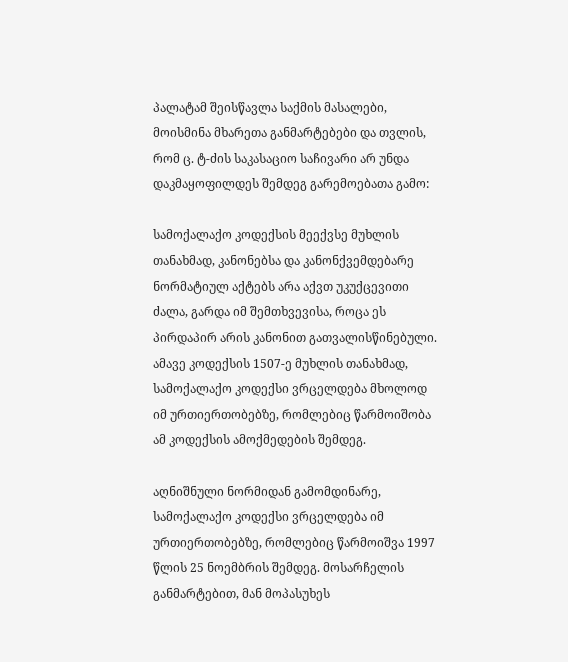პალატამ შეისწავლა საქმის მასალები, მოისმინა მხარეთა განმარტებები და თვლის, რომ ც. ტ-ძის საკასაციო საჩივარი არ უნდა დაკმაყოფილდეს შემდეგ გარემოებათა გამო:

სამოქალაქო კოდექსის მეექვსე მუხლის თანახმად, კანონებსა და კანონქვემდებარე ნორმატიულ აქტებს არა აქვთ უკუქცევითი ძალა, გარდა იმ შემთხვევისა, როცა ეს პირდაპირ არის კანონით გათვალისწინებული. ამავე კოდექსის 1507-ე მუხლის თანახმად, სამოქალაქო კოდექსი ვრცელდება მხოლოდ იმ ურთიერთობებზე, რომლებიც წარმოიშობა ამ კოდექსის ამოქმედების შემდეგ.

აღნიშნული ნორმიდან გამომდინარე, სამოქალაქო კოდექსი ვრცელდება იმ ურთიერთობებზე, რომლებიც წარმოიშვა 1997 წლის 25 ნოემბრის შემდეგ. მოსარჩელის განმარტებით, მან მოპასუხეს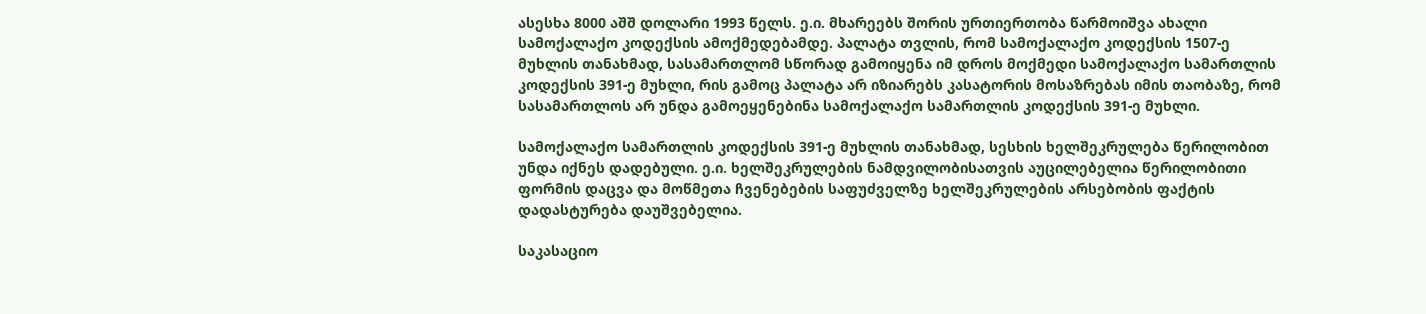ასესხა 8000 აშშ დოლარი 1993 წელს. ე.ი. მხარეებს შორის ურთიერთობა წარმოიშვა ახალი სამოქალაქო კოდექსის ამოქმედებამდე. პალატა თვლის, რომ სამოქალაქო კოდექსის 1507-ე მუხლის თანახმად, სასამართლომ სწორად გამოიყენა იმ დროს მოქმედი სამოქალაქო სამართლის კოდექსის 391-ე მუხლი, რის გამოც პალატა არ იზიარებს კასატორის მოსაზრებას იმის თაობაზე, რომ სასამართლოს არ უნდა გამოეყენებინა სამოქალაქო სამართლის კოდექსის 391-ე მუხლი.

სამოქალაქო სამართლის კოდექსის 391-ე მუხლის თანახმად, სესხის ხელშეკრულება წერილობით უნდა იქნეს დადებული. ე.ი. ხელშეკრულების ნამდვილობისათვის აუცილებელია წერილობითი ფორმის დაცვა და მოწმეთა ჩვენებების საფუძველზე ხელშეკრულების არსებობის ფაქტის დადასტურება დაუშვებელია.

საკასაციო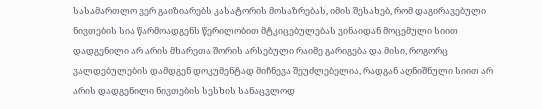სასამართლო ვერ გაიზიარებს კასატორის მოსაზრებას, იმის შესახებ, რომ დაგირავებული ნივთების სია წარმოადგენს წერილობით მტკიცებულებას ვინაიდან მოცემული სიით დადგენილი არ არის მხარეთა შორის არსებული რაიმე გარიგება და მისი, როგორც ვალდებულების დამდგენ დოკუმენტად მიჩნევა შეუძლებელია, რადგან აღნიშნული სიით არ არის დადგენილი ნივთების სესხის სანაცვლოდ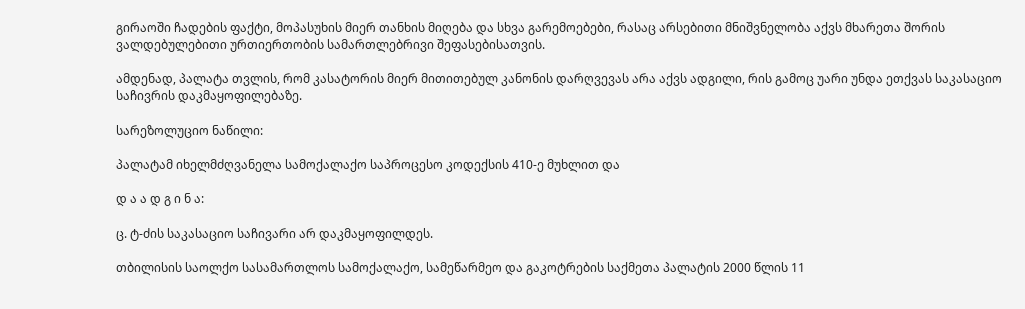გირაოში ჩადების ფაქტი, მოპასუხის მიერ თანხის მიღება და სხვა გარემოებები, რასაც არსებითი მნიშვნელობა აქვს მხარეთა შორის ვალდებულებითი ურთიერთობის სამართლებრივი შეფასებისათვის.

ამდენად, პალატა თვლის, რომ კასატორის მიერ მითითებულ კანონის დარღვევას არა აქვს ადგილი, რის გამოც უარი უნდა ეთქვას საკასაციო საჩივრის დაკმაყოფილებაზე.

სარეზოლუციო ნაწილი:

პალატამ იხელმძღვანელა სამოქალაქო საპროცესო კოდექსის 410-ე მუხლით და

დ ა ა დ გ ი ნ ა:

ც. ტ-ძის საკასაციო საჩივარი არ დაკმაყოფილდეს.

თბილისის საოლქო სასამართლოს სამოქალაქო, სამეწარმეო და გაკოტრების საქმეთა პალატის 2000 წლის 11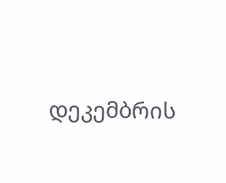დეკემბრის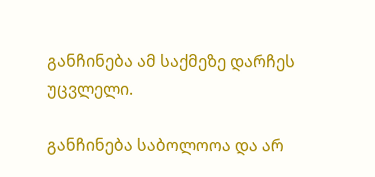განჩინება ამ საქმეზე დარჩეს უცვლელი.

განჩინება საბოლოოა და არ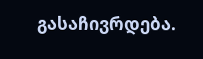გასაჩივრდება.